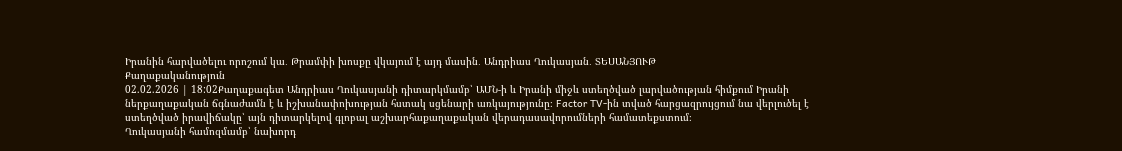Իրանին հարվածելու որոշում կա․ Թրամփի խոսքը վկայում է այդ մասին․ Անդրիաս Ղուկասյան․ ՏԵՍԱՆՅՈՒԹ
Քաղաքականություն
02.02.2026 | 18:02Քաղաքագետ Անդրիաս Ղուկասյանի դիտարկմամբ՝ ԱՄՆ-ի և Իրանի միջև ստեղծված լարվածության հիմքում Իրանի ներքաղաքական ճգնաժամն է և իշխանափոխության հստակ սցենարի առկայությունը։ Factor TV-ին տված հարցազրույցում նա վերլուծել է ստեղծված իրավիճակը՝ այն դիտարկելով գլոբալ աշխարհաքաղաքական վերադասավորումների համատեքստում։
Ղուկասյանի համոզմամբ՝ նախորդ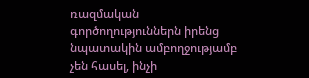ռազմական գործողություններն իրենց նպատակին ամբողջությամբ չեն հասել, ինչի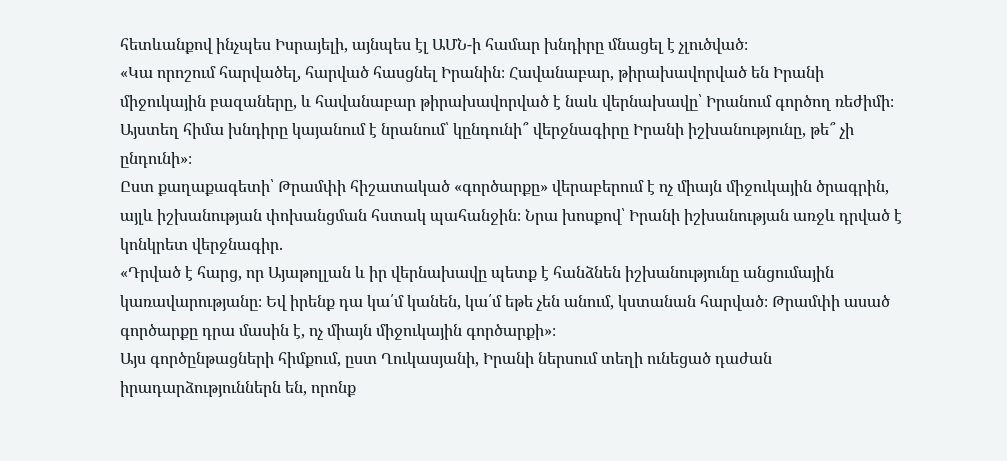հետևանքով ինչպես Իսրայելի, այնպես էլ ԱՄՆ-ի համար խնդիրը մնացել է չլուծված։
«Կա որոշում հարվածել, հարված հասցնել Իրանին։ Հավանաբար, թիրախավորված են Իրանի միջուկային բազաները, և հավանաբար թիրախավորված է նաև վերնախավը՝ Իրանում գործող ռեժիմի։ Այստեղ հիմա խնդիրը կայանում է նրանում՝ կընդունի՞ վերջնագիրը Իրանի իշխանությունը, թե՞ չի ընդունի»։
Ըստ քաղաքագետի՝ Թրամփի հիշատակած «գործարքը» վերաբերում է ոչ միայն միջուկային ծրագրին, այլև իշխանության փոխանցման հստակ պահանջին։ Նրա խոսքով՝ Իրանի իշխանության առջև դրված է կոնկրետ վերջնագիր.
«Դրված է հարց, որ Այաթոլլան և իր վերնախավը պետք է հանձնեն իշխանությունը անցումային կառավարությանը։ Եվ իրենք դա կա՛մ կանեն, կա՛մ եթե չեն անում, կստանան հարված։ Թրամփի ասած գործարքը դրա մասին է, ոչ միայն միջուկային գործարքի»։
Այս գործընթացների հիմքում, ըստ Ղուկասյանի, Իրանի ներսում տեղի ունեցած դաժան իրադարձություններն են, որոնք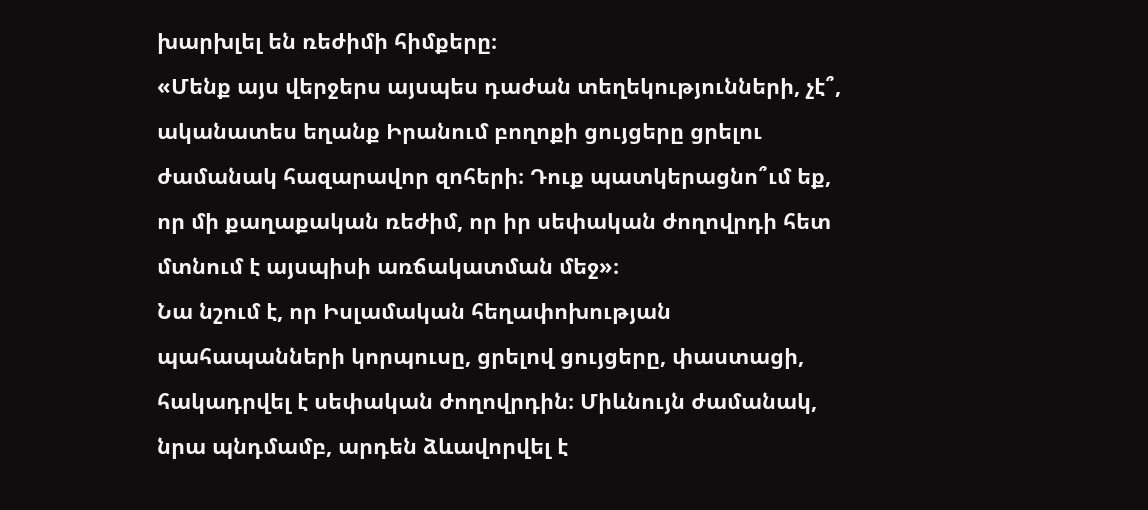խարխլել են ռեժիմի հիմքերը։
«Մենք այս վերջերս այսպես դաժան տեղեկությունների, չէ՞, ականատես եղանք Իրանում բողոքի ցույցերը ցրելու ժամանակ հազարավոր զոհերի։ Դուք պատկերացնո՞ւմ եք, որ մի քաղաքական ռեժիմ, որ իր սեփական ժողովրդի հետ մտնում է այսպիսի առճակատման մեջ»։
Նա նշում է, որ Իսլամական հեղափոխության պահապանների կորպուսը, ցրելով ցույցերը, փաստացի, հակադրվել է սեփական ժողովրդին։ Միևնույն ժամանակ, նրա պնդմամբ, արդեն ձևավորվել է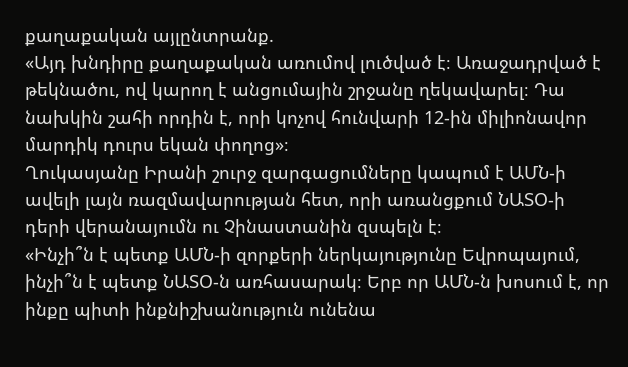քաղաքական այլընտրանք.
«Այդ խնդիրը քաղաքական առումով լուծված է։ Առաջադրված է թեկնածու, ով կարող է անցումային շրջանը ղեկավարել։ Դա նախկին շահի որդին է, որի կոչով հունվարի 12-ին միլիոնավոր մարդիկ դուրս եկան փողոց»։
Ղուկասյանը Իրանի շուրջ զարգացումները կապում է ԱՄՆ-ի ավելի լայն ռազմավարության հետ, որի առանցքում ՆԱՏՕ-ի դերի վերանայումն ու Չինաստանին զսպելն է։
«Ինչի՞ն է պետք ԱՄՆ-ի զորքերի ներկայությունը Եվրոպայում, ինչի՞ն է պետք ՆԱՏՕ-ն առհասարակ։ Երբ որ ԱՄՆ-ն խոսում է, որ ինքը պիտի ինքնիշխանություն ունենա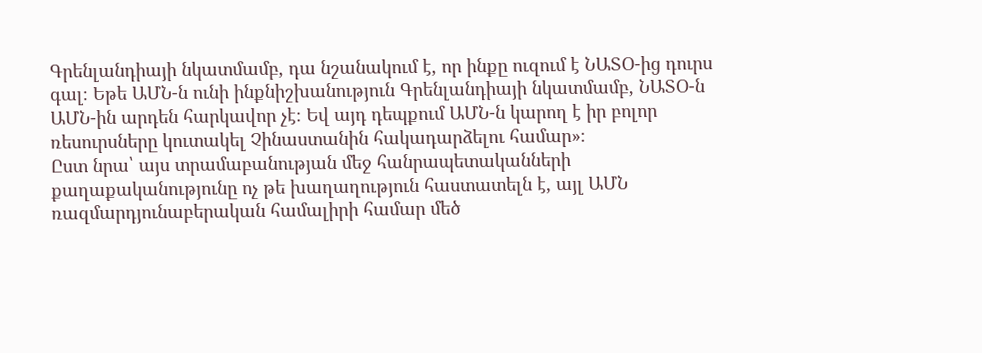Գրենլանդիայի նկատմամբ, դա նշանակում է, որ ինքը ուզում է ՆԱՏՕ-ից դուրս գալ։ Եթե ԱՄՆ-ն ունի ինքնիշխանություն Գրենլանդիայի նկատմամբ, ՆԱՏՕ-ն ԱՄՆ-ին արդեն հարկավոր չէ։ Եվ այդ դեպքում ԱՄՆ-ն կարող է իր բոլոր ռեսուրսները կուտակել Չինաստանին հակադարձելու համար»։
Ըստ նրա՝ այս տրամաբանության մեջ հանրապետականների քաղաքականությունը ոչ թե խաղաղություն հաստատելն է, այլ ԱՄՆ ռազմարդյունաբերական համալիրի համար մեծ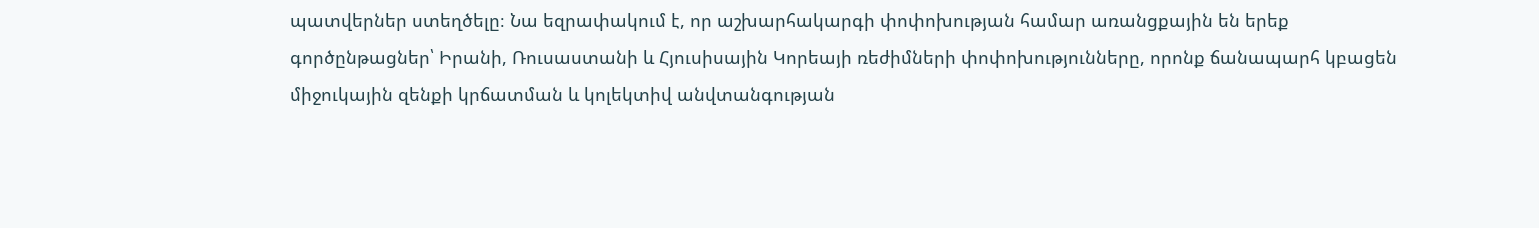պատվերներ ստեղծելը։ Նա եզրափակում է, որ աշխարհակարգի փոփոխության համար առանցքային են երեք գործընթացներ՝ Իրանի, Ռուսաստանի և Հյուսիսային Կորեայի ռեժիմների փոփոխությունները, որոնք ճանապարհ կբացեն միջուկային զենքի կրճատման և կոլեկտիվ անվտանգության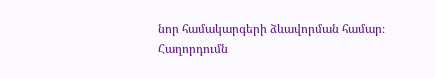նոր համակարգերի ձևավորման համար։
Հաղորդումն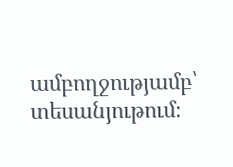ամբողջությամբ՝ տեսանյութում։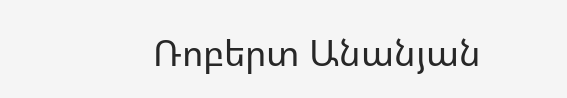Ռոբերտ Անանյան